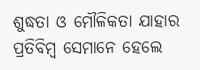ଶୁଦ୍ଧତା ଓ ମୌଳିକତା ଯାହାର ପ୍ରତିବିମ୍ବ ସେମାନେ ହେଲେ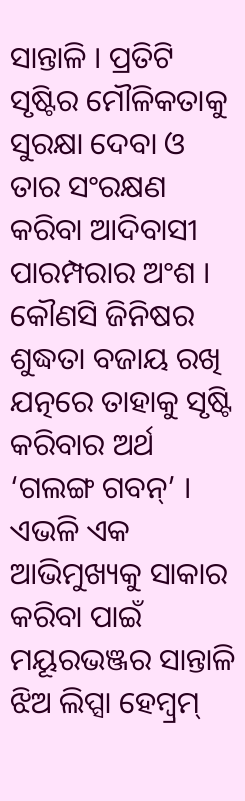ସାନ୍ତାଳି । ପ୍ରତିଟି ସୃଷ୍ଟିର ମୌଳିକତାକୁ ସୁରକ୍ଷା ଦେବା ଓ ତାର ସଂରକ୍ଷଣ କରିବା ଆଦିବାସୀ ପାରମ୍ପରାର ଅଂଶ । କୌଣସି ଜିନିଷର ଶୁଦ୍ଧତା ବଜାୟ ରଖି ଯତ୍ନରେ ତାହାକୁ ସୃଷ୍ଟି କରିବାର ଅର୍ଥ ‘ଗଲଙ୍ଗ ଗବନ୍’ । ଏଭଳି ଏକ ଆଭିମୁଖ୍ୟକୁ ସାକାର କରିବା ପାଇଁ ମୟୂରଭଞ୍ଜର ସାନ୍ତାଳି ଝିଅ ଲିପ୍ସା ହେମ୍ବ୍ରମ୍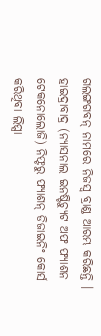ଗଲଙ୍ଗଗବନ୍ ନାମରେ ନିଜସ୍ୱ ବ୍ରାଣ୍ଡ ଆରମ୍ଭ କରିଛନ୍ତି । ହାଇଦ୍ରାବାଦ୍ର (ନ୍ୟାସନାଲ ଇନଷ୍ଟିଚ୍ୟୁଟ ଅଫ ଫ୍ୟାଶନ ଟେକନୋଲୋଜି) ନିଫ୍ଟରୁ ଫ୍ୟାଶନ୍ ଡିଜାଇନିଂ କୋର୍ସ କରିଥିବା ଲିପ୍ସା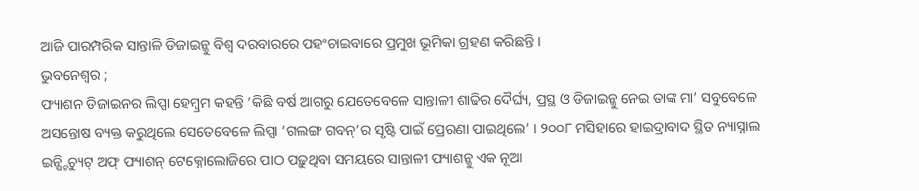ଆଜି ପାରମ୍ପରିକ ସାନ୍ତାଳି ଡିଜାଇନ୍କୁ ବିଶ୍ୱ ଦରବାରରେ ପହଂଚାଇବାରେ ପ୍ରମୁଖ ଭୂମିକା ଗ୍ରହଣ କରିଛନ୍ତି ।
ଭୁବନେଶ୍ୱର ;
ଫ୍ୟାଶନ ଡିଜାଇନର ଲିପ୍ସା ହେମ୍ବ୍ରମ କହନ୍ତି ‘କିଛି ବର୍ଷ ଆଗରୁ ଯେତେବେଳେ ସାନ୍ତାଳୀ ଶାଢିର ଦୈର୍ଘ୍ୟ, ପ୍ରସ୍ଥ ଓ ଡିଜାଇନ୍କୁ ନେଇ ତାଙ୍କ ମା’ ସବୁବେଳେ ଅସନ୍ତୋଷ ବ୍ୟକ୍ତ କରୁଥିଲେ ସେତେବେଳେ ଲିପ୍ସା ‘ଗଲଙ୍ଗ ଗବନ୍’ର ସୃଷ୍ଟି ପାଇଁ ପ୍ରେରଣା ପାଇଥିଲେ’ । ୨୦୦୮ ମସିହାରେ ହାଇଦ୍ରାବାଦ ସ୍ଥିତ ନ୍ୟାସ୍ନାଲ ଇନ୍ଷ୍ଟିଚ୍ୟୁଟ୍ ଅଫ୍ ଫ୍ୟାଶନ୍ ଟେକ୍ନୋଲୋଜିରେ ପାଠ ପଢ଼ୁଥିବା ସମୟରେ ସାନ୍ତାଳୀ ଫ୍ୟାଶନ୍କୁ ଏକ ନୂଆ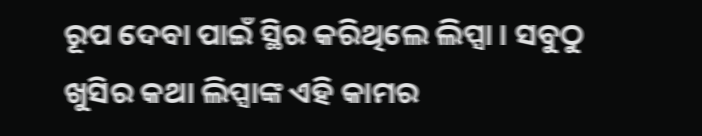ରୂପ ଦେବା ପାଇଁ ସ୍ଥିର କରିଥିଲେ ଲିପ୍ସା । ସବୁଠୁ ଖୁସିର କଥା ଲିପ୍ସାଙ୍କ ଏହି କାମର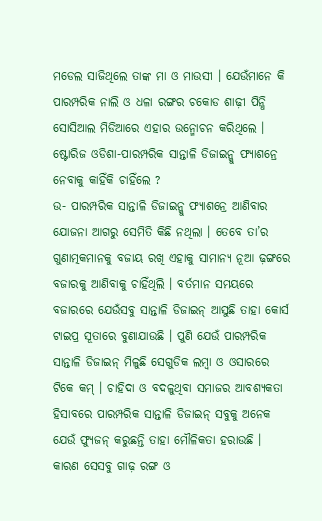ମଡେଲ ସାଜିଥିଲେ ତାଙ୍କ ମା ଓ ମାଉସୀ । ଯେଉଁମାନେ କି ପାରମ୍ପରିକ ନାଲି ଓ ଧଳା ରଙ୍ଗର ଚକୋଡ ଶାଢ଼ୀ ପିନ୍ଧି ସୋସିଆଲ ମିଡିଆରେ ଏହାର ଉନ୍ମୋଚନ କରିଥିଲେ ।
ଷ୍ଟୋରିଜ ଓଡିଶା-ପାରମ୍ପରିକ ସାନ୍ତାଳି ଡିଜାଇନ୍କୁ ଫ୍ୟାଶନ୍ରେ ନେବାକୁ କାହିଁକି ଚାହିଁଲେ ?
ଉ- ପାରମ୍ପରିକ ସାନ୍ତାଳି ଡିଜାଇନ୍କୁ ଫ୍ୟାଶନ୍ରେ ଆଣିବାର ଯୋଜନା ଆଗରୁ ସେମିତି କିଛି ନଥିଲା । ତେବେ ତା’ର ଗୁଣାତ୍ମକମାନକୁ ବଜାୟ ରଖି ଏହାକୁ ସାମାନ୍ୟ ନୂଆ ଢ଼ଙ୍ଗରେ ବଜାରକୁ ଆଣିବାକୁ ଚାହିଁଥିଲି । ବର୍ତମାନ ସମୟରେ ବଜାରରେ ଯେଉଁସବୁ ସାନ୍ତାଳି ଡିଜାଇନ୍ ଆସୁଛି ତାହା କୋର୍ସ ଟାଇପ୍ର ସୂତାରେ ବୁଣାଯାଉଛି । ପୁଣି ଯେଉଁ ପାରମ୍ପରିକ ସାନ୍ତାଳି ଡିଜାଇନ୍ ମିଳୁଛି ସେଗୁଡିକ ଲମ୍ବା ଓ ଓସାରରେ ଟିକେ କମ୍ । ଚାହିଦା ଓ ବଦଳୁଥିବା ସମାଜର ଆବଶ୍ୟକତା ହିସାବରେ ପାରମ୍ପରିକ ସାନ୍ତାଳି ଡିଜାଇନ୍ ସବୁକୁ ଅନେକ ଯେଉଁ ଫ୍ୟୁଜନ୍ କରୁଛନ୍ତି ତାହା ମୌଳିକତା ହରାଉଛି । କାରଣ ସେସବୁ ଗାଢ଼ ରଙ୍ଗ ଓ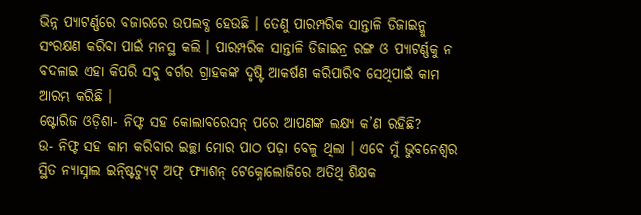ଭିନ୍ନ ପ୍ୟାଟର୍ଣ୍ଣରେ ବଜାରରେ ଉପଲବ୍ଧ ହେଉଛି । ତେଣୁ ପାରମ୍ପରିକ ସାନ୍ତାଳି ଡିଜାଇନ୍କୁ ସଂରକ୍ଷଣ କରିବା ପାଇଁ ମନସ୍ଥ କଲି । ପାରମ୍ପରିକ ସାନ୍ତାଳି ଡିଜାଇନ୍ର ରଙ୍ଗ ଓ ପ୍ୟାଟର୍ଣ୍ଣକୁ ନ ବଦଳାଇ ଏହା କିପରି ସବୁ ବର୍ଗର ଗ୍ରାହକଙ୍କ ଦୃଷ୍ଟି ଆକର୍ଷଣ କରିପାରିବ ସେଥିପାଇଁ କାମ ଆରମ୍ଭ କରିଛି ।
ଷ୍ଟୋରିଜ ଓଡ଼ିଶା- ନିଫ୍ଟ ସହ କୋଲାବରେସନ୍ ପରେ ଆପଣଙ୍କ ଲକ୍ଷ୍ୟ କ’ଣ ରହିଛି?
ଉ- ନିଫ୍ଟ ସହ କାମ କରିବାର ଇଚ୍ଛା ମୋର ପାଠ ପଢ଼ା ବେଳୁ ଥିଲା । ଏବେ ମୁଁ ଭୁବନେଶ୍ୱର ସ୍ଥିତ ନ୍ୟାସ୍ନାଲ ଇନ୍ଷ୍ଟିଚ୍ୟୁଟ୍ ଅଫ୍ ଫ୍ୟାଶନ୍ ଟେକ୍ନୋଲୋଜିରେ ଅତିଥି ଶିକ୍ଷକ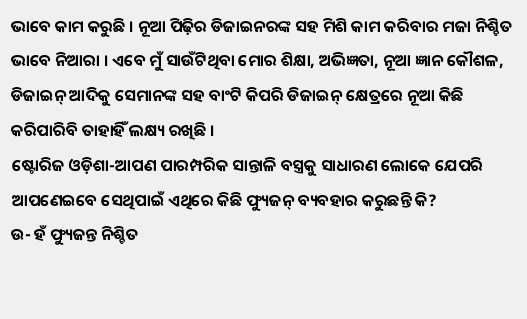ଭାବେ କାମ କରୁଛି । ନୂଆ ପିଢ଼ିର ଡିଜାଇନରଙ୍କ ସହ ମିଶି କାମ କରିବାର ମଜା ନିଶ୍ଚିତ ଭାବେ ନିଆରା । ଏବେ ମୁଁ ସାଉଁଟିଥିବା ମୋର ଶିକ୍ଷା, ଅଭିଜ୍ଞତା, ନୂଆ ଜ୍ଞାନ କୌଶଳ, ଡିଜାଇନ୍ ଆଦିକୁ ସେମାନଙ୍କ ସହ ବାଂଟି କିପରି ଡିଜାଇନ୍ କ୍ଷେତ୍ରରେ ନୂଆ କିଛି କରିପାରିବି ତାହାହିଁ ଲକ୍ଷ୍ୟ ରଖିଛି ।
ଷ୍ଟୋରିଜ ଓଡ଼ିଶା-ଆପଣ ପାରମ୍ପରିକ ସାନ୍ତାଳି ବସ୍ତ୍ରକୁ ସାଧାରଣ ଲୋକେ ଯେପରି ଆପଣେଇବେ ସେଥିପାଇଁ ଏଥିରେ କିଛି ଫ୍ୟୁଜନ୍ ବ୍ୟବହାର କରୁଛନ୍ତି କି?
ଉ- ହଁ ଫ୍ୟୁଜନ୍ତ ନିଶ୍ଚିତ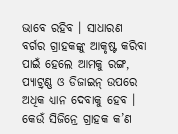ଭାବେ ରହିବ । ସାଧାରଣ ବର୍ଗର ଗ୍ରାହକଙ୍କୁ ଆକୃଷ୍ଟ କରିବା ପାଇଁ ହେଲେ ଆମକୁ ରଙ୍ଗ, ପ୍ୟାଟ୍ର୍ଣ୍ଣ ଓ ଡିଜାଇନ୍ ଉପରେ ଅଧିକ ଧ୍ୟାନ ଦେବାକୁ ହେବ । କେଉଁ ସିଜିନ୍ରେ ଗ୍ରାହକ କ’ଣ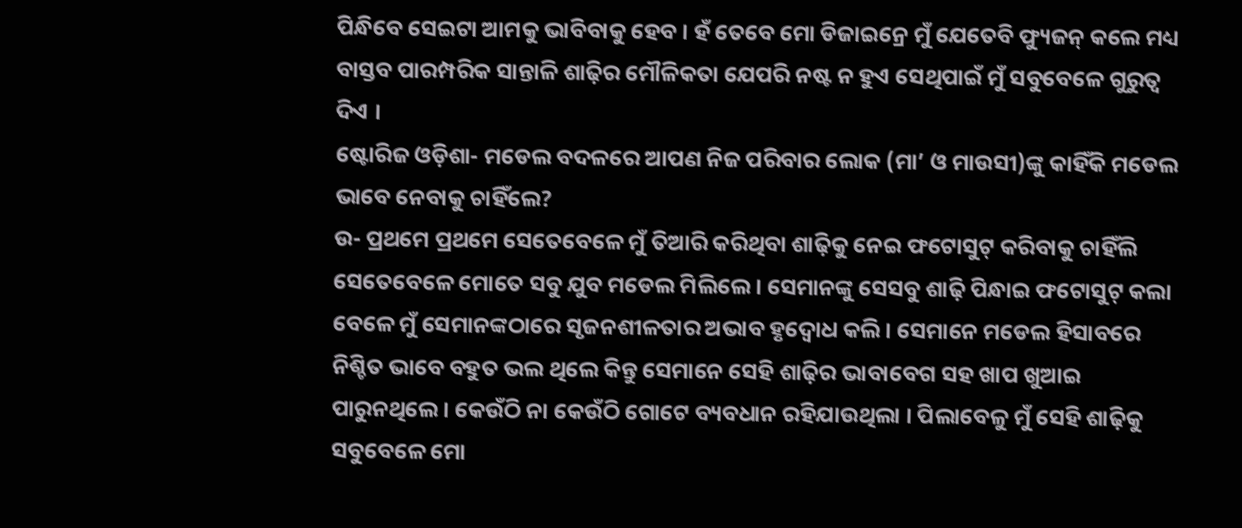ପିନ୍ଧିବେ ସେଇଟା ଆମକୁ ଭାବିବାକୁ ହେବ । ହଁ ତେବେ ମୋ ଡିଜାଇନ୍ରେ ମୁଁ ଯେତେବି ଫ୍ୟୁଜନ୍ କଲେ ମଧ୍ୟ ବାସ୍ତବ ପାରମ୍ପରିକ ସାନ୍ତାଳି ଶାଢ଼ିର ମୌଳିକତା ଯେପରି ନଷ୍ଟ ନ ହୁଏ ସେଥିପାଇଁ ମୁଁ ସବୁବେଳେ ଗୁରୁତ୍ୱ ଦିଏ ।
ଷ୍ଟୋରିଜ ଓଡ଼ିଶା- ମଡେଲ ବଦଳରେ ଆପଣ ନିଜ ପରିବାର ଲୋକ (ମା’ ଓ ମାଉସୀ)ଙ୍କୁ କାହିଁକି ମଡେଲ ଭାବେ ନେବାକୁ ଚାହିଁଲେ?
ଉ- ପ୍ରଥମେ ପ୍ରଥମେ ସେତେବେଳେ ମୁଁ ତିଆରି କରିଥିବା ଶାଢ଼ିକୁ ନେଇ ଫଟୋସୁଟ୍ କରିବାକୁ ଚାହିଁଲି ସେତେବେଳେ ମୋତେ ସବୁ ଯୁବ ମଡେଲ ମିଲିଲେ । ସେମାନଙ୍କୁ ସେସବୁ ଶାଢ଼ି ପିନ୍ଧାଇ ଫଟୋସୁଟ୍ କଲା ବେଳେ ମୁଁ ସେମାନଙ୍କଠାରେ ସୃଜନଶୀଳତାର ଅଭାବ ହୃଦ୍ବୋଧ କଲି । ସେମାନେ ମଡେଲ ହିସାବରେ ନିଶ୍ଚିତ ଭାବେ ବହୁତ ଭଲ ଥିଲେ କିନ୍ତୁ ସେମାନେ ସେହି ଶାଢ଼ିର ଭାବାବେଗ ସହ ଖାପ ଖୁଆଇ ପାରୁନଥିଲେ । କେଉଁଠି ନା କେଉଁଠି ଗୋଟେ ବ୍ୟବଧାନ ରହିଯାଉଥିଲା । ପିଲାବେଳୁ ମୁଁ ସେହି ଶାଢ଼ିକୁ ସବୁବେଳେ ମୋ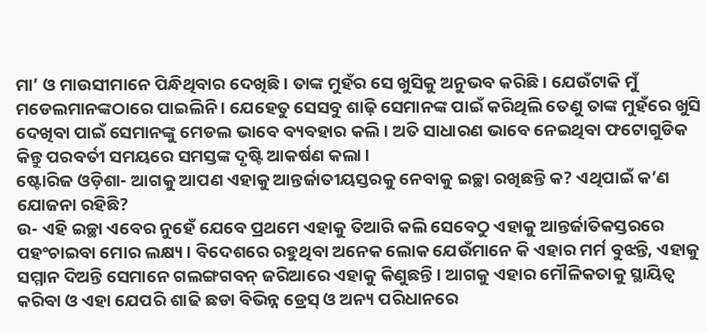ମା’ ଓ ମାଉସୀମାନେ ପିନ୍ଧିଥିବାର ଦେଖିଛି । ତାଙ୍କ ମୁହଁର ସେ ଖୁସିକୁ ଅନୁଭବ କରିଛି । ଯେଉଁଟାକି ମୁଁ ମଡେଲମାନଙ୍କଠାରେ ପାଇଲିନି । ଯେହେତୁ ସେସବୁ ଶାଢ଼ି ସେମାନଙ୍କ ପାଇଁ କରିଥିଲି ତେଣୁ ତାଙ୍କ ମୁହଁରେ ଖୁସି ଦେଖିବା ପାଇଁ ସେମାନଙ୍କୁ ମେଡଲ ଭାବେ ବ୍ୟବହାର କଲି । ଅତି ସାଧାରଣ ଭାବେ ନେଇଥିବା ଫଟୋଗୁଡିକ କିନ୍ତୁ ପରବର୍ତୀ ସମୟରେ ସମସ୍ତଙ୍କ ଦୃଷ୍ଟି ଆକର୍ଷଣ କଲା ।
ଷ୍ଟୋରିଜ ଓଡ଼ିଶା- ଆଗକୁ ଆପଣ ଏହାକୁ ଆନ୍ତର୍ଜାତୀୟସ୍ତରକୁ ନେବାକୁ ଇଚ୍ଛା ରଖିଛନ୍ତି କ? ଏଥିପାଇଁ କ’ଣ ଯୋଜନା ରହିଛି?
ଉ- ଏହି ଇଚ୍ଛା ଏବେର ନୁହେଁ ଯେବେ ପ୍ରଥମେ ଏହାକୁ ତିଆରି କଲି ସେବେଠୁ ଏହାକୁ ଆନ୍ତର୍ଜାତିକସ୍ତରରେ ପହଂଚାଇବା ମୋର ଲକ୍ଷ୍ୟ । ବିଦେଶରେ ରହୁଥିବା ଅନେକ ଲୋକ ଯେଉଁମାନେ କି ଏହାର ମର୍ମ ବୁଝନ୍ତି, ଏହାକୁ ସମ୍ମାନ ଦିଅନ୍ତି ସେମାନେ ଗଲଙ୍ଗଗବନ୍ ଜରିଆରେ ଏହାକୁ କିଣୁଛନ୍ତି । ଆଗକୁ ଏହାର ମୌଳିକତାକୁ ସ୍ଥାୟିତ୍ୱ କରିବା ଓ ଏହା ଯେପରି ଶାଢି ଛଡା ବିଭିନ୍ନ ଡ୍ରେସ୍ ଓ ଅନ୍ୟ ପରିଧାନରେ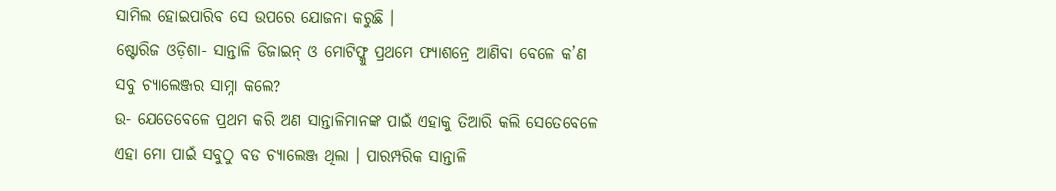ସାମିଲ ହୋଇପାରିବ ସେ ଉପରେ ଯୋଜନା କରୁଛି ।
ଷ୍ଟୋରିଜ ଓଡ଼ିଶା- ସାନ୍ତାଳି ଡିଜାଇନ୍ ଓ ମୋଟିଫ୍କୁ ପ୍ରଥମେ ଫ୍ୟାଶନ୍ରେ ଆଣିବା ବେଳେ କ’ଣ ସବୁ ଚ୍ୟାଲେଞ୍ଜର ସାମ୍ନା କଲେ?
ଉ- ଯେତେବେଳେ ପ୍ରଥମ କରି ଅଣ ସାନ୍ତାଳିମାନଙ୍କ ପାଇଁ ଏହାକୁ ତିଆରି କଲି ସେତେବେଳେ ଏହା ମୋ ପାଇଁ ସବୁଠୁ ବଡ ଚ୍ୟାଲେଞ୍ଜ ଥିଲା । ପାରମ୍ପରିକ ସାନ୍ତାଳି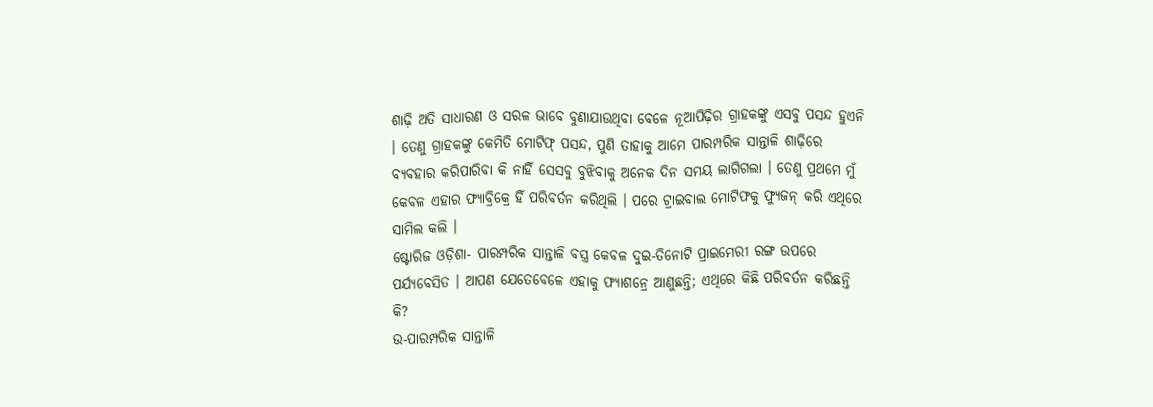ଶାଢ଼ି ଅତି ସାଧାରଣ ଓ ସରଳ ଭାବେ ବୁଣାଯାଉଥିବା ବେଳେ ନୂଆପିଢ଼ିର ଗ୍ରାହକଙ୍କୁ ଏସବୁ ପସନ୍ଦ ହୁଏନି । ତେଣୁ ଗ୍ରାହକଙ୍କୁ କେମିତି ମୋଟିଫ୍ ପସନ୍ଦ, ପୁଣି ତାହାକୁ ଆମେ ପାରମ୍ପରିକ ସାନ୍ତାଳି ଶାଢ଼ିରେ ବ୍ୟବହାର କରିପାରିବା କି ନାହିଁ ସେସବୁ ବୁଝିବାକୁ ଅନେକ ଦିନ ସମୟ ଲାଗିଗଲା । ତେଣୁ ପ୍ରଥମେ ମୁଁ କେବଳ ଏହାର ଫ୍ୟାବ୍ରିକ୍ରେ ହିଁ ପରିବର୍ତନ କରିଥିଲି । ପରେ ଟ୍ରାଇବାଲ ମୋଟିଫକୁ ଫ୍ୟୁଜନ୍ କରି ଏଥିରେ ସାମିଲ କଲି ।
ଷ୍ଟୋରିଜ ଓଡ଼ିଶା- ପାରମ୍ପରିକ ସାନ୍ତାଳି ବସ୍ତ୍ର କେବଳ ଦୁଇ-ତିନୋଟି ପ୍ରାଇମେରୀ ରଙ୍ଗ ଉପରେ ପର୍ଯ୍ୟବେସିତ । ଆପଣ ଯେତେବେଳେ ଏହାକୁ ଫ୍ୟାଶନ୍ରେ ଆଣୁଛନ୍ତି; ଏଥିରେ କିଛି ପରିବର୍ତନ କରିଛନ୍ତି କି?
ଉ-ପାରମ୍ପରିକ ସାନ୍ତାଳି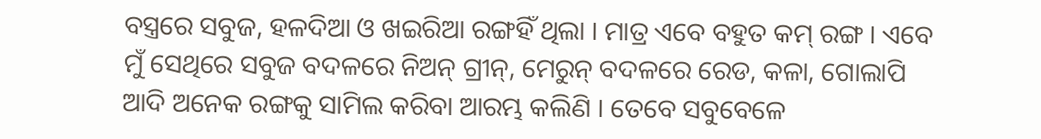ବସ୍ତ୍ରରେ ସବୁଜ, ହଳଦିଆ ଓ ଖଇରିଆ ରଙ୍ଗହିଁ ଥିଲା । ମାତ୍ର ଏବେ ବହୁତ କମ୍ ରଙ୍ଗ । ଏବେ ମୁଁ ସେଥିରେ ସବୁଜ ବଦଳରେ ନିଅନ୍ ଗ୍ରୀନ୍, ମେରୁନ୍ ବଦଳରେ ରେଡ, କଳା, ଗୋଲାପି ଆଦି ଅନେକ ରଙ୍ଗକୁ ସାମିଲ କରିବା ଆରମ୍ଭ କଲିଣି । ତେବେ ସବୁବେଳେ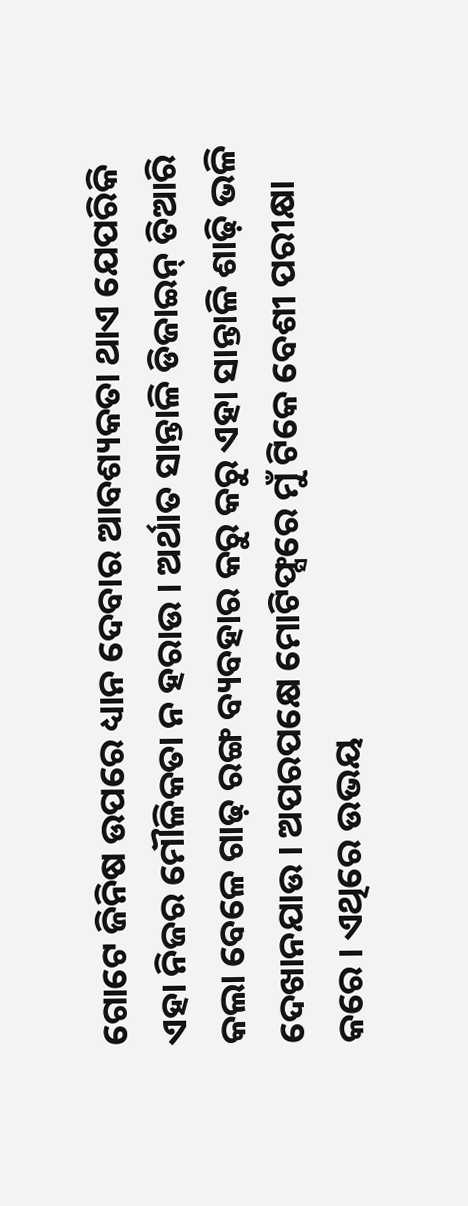ଗୋଟେ ଜିନିଷ ଉପରେ ଧ୍ୟାନ ଦେବାର ଆବଶ୍ୟକତା ଥାଏ ଯେପରିକି ଏହା ନିଜର ମୌଳିକତା ନ ହରାଉ । ଅର୍ଥାତ ସାନ୍ତାଳି ଡିଜାଇନ୍ ତିଆରି କଲା ବେଳେ ଗାଢ଼ ରଙ୍ଗ ବ୍ୟବହାର କରୁ କରୁ ଏହା ସାନ୍ତାଳି ଶାଢ଼ି ଭଳି ଦେଖାନଯାଉ । ଅପରପକ୍ଷେ ମୋଟିଫ୍ସରେ ମୁଁ ଟିକେ ବେଶୀ ପରୀକ୍ଷା କରେ । ଏଥିରେ ଉଭୟ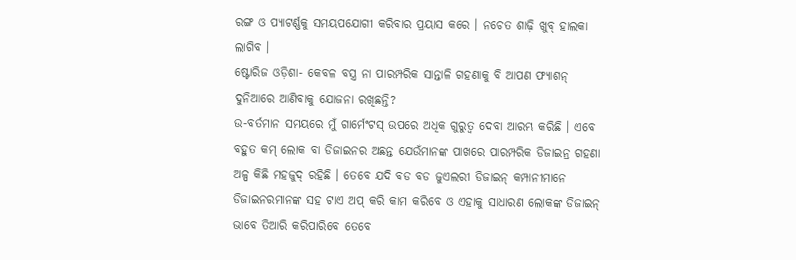ରଙ୍ଗ ଓ ପ୍ୟାଟର୍ଣ୍ଣକୁ ସମୟପଯୋଗୀ କରିବାର ପ୍ରୟାସ କରେ । ନଚେତ ଶାଢ଼ି ଖୁବ୍ ହାଲକା ଲାଗିବ ।
ଷ୍ଟୋରିଜ ଓଡ଼ିଶା- କେବଳ ବସ୍ତ୍ର ନା ପାରମ୍ପରିକ ସାନ୍ତାଳି ଗହଣାକୁ ବି ଆପଣ ଫ୍ୟାଶନ୍ ଦୁନିଆରେ ଆଣିବାକୁ ଯୋଜନା ରଖିଛନ୍ତି?
ଉ-ବର୍ତମାନ ସମୟରେ ମୁଁ ଗାର୍ମେଂଟସ୍ ଉପରେ ଅଧିକ ଗୁରୁତ୍ୱ ଦେବା ଆରମ୍ଭ କରିଛି । ଏବେ ବହୁତ କମ୍ ଲୋକ ବା ଡିଜାଇନର ଅଛନ୍ତ ଯେଉଁମାନଙ୍କ ପାଖରେ ପାରମ୍ପରିକ ଡିଜାଇନ୍ର ଗହଣା ଅଳ୍ପ କିଛି ମହଜୁଦ୍ ରହିଛି । ତେବେ ଯଦି ବଡ ବଡ ଜୁଏଲରୀ ଡିଜାଇନ୍ କମ୍ପାନୀମାନେ ଡିଜାଇନରମାନଙ୍କ ସହ ଟାଏ ଅପ୍ କରି କାମ କରିବେ ଓ ଏହାକୁ ସାଧାରଣ ଲୋକଙ୍କ ଡିଜାଇନ୍ ଭାବେ ତିଆରି କରିପାରିବେ ତେବେ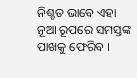ନିଶ୍ଚତ ଭାବେ ଏହା ନୂଆ ରୂପରେ ସମସ୍ତଙ୍କ ପାଖକୁ ଫେରିବ ।